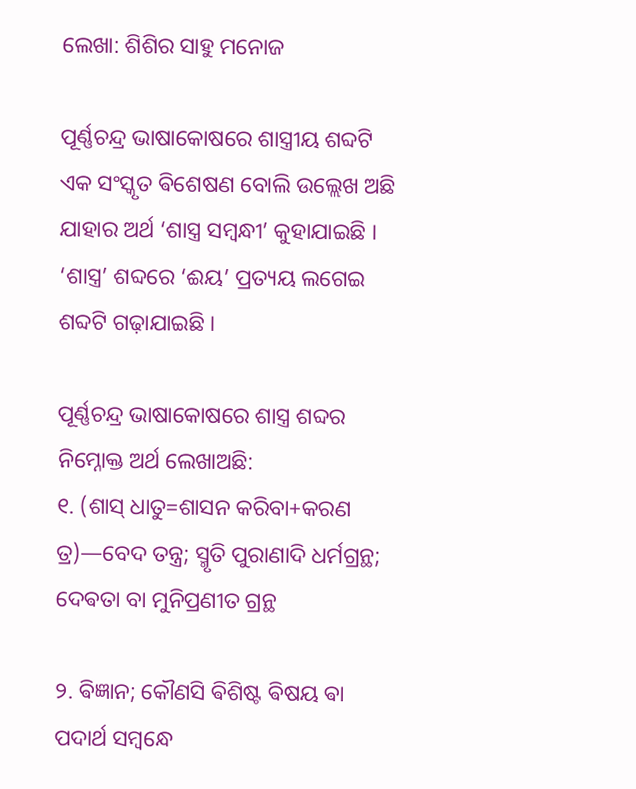ଲେଖା: ଶିଶିର ସାହୁ ମନୋଜ

ପୂର୍ଣ୍ଣଚନ୍ଦ୍ର ଭାଷାକୋଷରେ ଶାସ୍ତ୍ରୀୟ ଶବ୍ଦଟି ଏକ ସଂସ୍କୃତ ଵିଶେଷଣ ବୋଲି ଉଲ୍ଲେଖ ଅଛି ଯାହାର ଅର୍ଥ ‘ଶାସ୍ତ୍ର ସମ୍ବନ୍ଧୀ’ କୁହାଯାଇଛି ।  ‘ଶାସ୍ତ୍ର’ ଶବ୍ଦରେ ‘ଈୟ’ ପ୍ରତ୍ୟୟ ଲଗେଇ ଶବ୍ଦଟି ଗଢ଼ାଯାଇଛି ।

ପୂର୍ଣ୍ଣଚନ୍ଦ୍ର ଭାଷାକୋଷରେ ଶାସ୍ତ୍ର ଶବ୍ଦର ନିମ୍ନୋକ୍ତ ଅର୍ଥ ଲେଖାଅଛି:
୧. (ଶାସ୍ ଧାତୁ=ଶାସନ କରିବା+କରଣ ତ୍ର)—ବେଦ ତନ୍ତ୍ର; ସ୍ମୃତି ପୁରାଣାଦି ଧର୍ମଗ୍ରନ୍ଥ; ଦେଵତା ବା ମୁନିପ୍ରଣୀତ ଗ୍ରନ୍ଥ

୨. ଵିଜ୍ଞାନ; କୌଣସି ଵିଶିଷ୍ଟ ଵିଷୟ ଵା ପଦାର୍ଥ ସମ୍ବନ୍ଧେ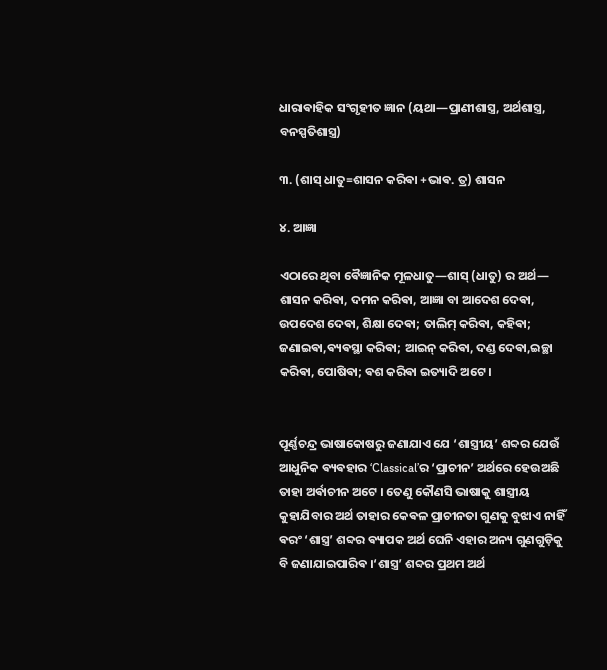ଧାରାଵାହିକ ସଂଗୃହୀତ ଜ୍ଞାନ (ୟଥା—ପ୍ରାଣୀଶାସ୍ତ୍ର, ଅର୍ଥଶାସ୍ତ୍ର, ବନସ୍ପତିଶାସ୍ତ୍ର)

୩. (ଶାସ୍ ଧାତୁ=ଶାସନ କରିଵା +ଭାଵ. ତ୍ର) ଶାସନ

୪. ଆଜ୍ଞା

ଏଠାରେ ଥିବା ଵୈଜ୍ଞାନିକ ମୂଳଧାତୁ—ଶାସ୍ (ଧାତୁ) ର ଅର୍ଥ— ଶାସନ କରିଵା, ଦମନ କରିଵା, ଆଜ୍ଞା ବା ଆଦେଶ ଦେଵା, ଉପଦେଶ ଦେଵା, ଶିକ୍ଷା ଦେଵା; ତାଲିମ୍ କରିଵା, କହିଵା; ଜଣାଇଵା,ଵ୍ୟଵସ୍ଥା କରିଵା; ଆଇନ୍ କରିଵା, ଦଣ୍ଡ ଦେଵା,ଇଚ୍ଛା କରିଵା, ପୋଷିଵା; ଵଶ କରିଵା ଇତ୍ୟାଦି ଅଟେ ।


ପୂର୍ଣ୍ଣଚନ୍ଦ୍ର ଭାଷାକୋଷରୁ ଜଣାଯାଏ ଯେ ‘ଶାସ୍ତ୍ରୀୟ’ ଶବ୍ଦର ଯେଉଁ ଆଧୁନିକ ଵ୍ୟଵହାର ‘Classical’ର ‘ପ୍ରାଚୀନ’ ଅର୍ଥରେ ହେଉଅଛି ତାହା ଅର୍ଵାଚୀନ ଅଟେ । ତେଣୁ କୌଣସି ଭାଷାକୁ ଶାସ୍ତ୍ରୀୟ କୁହାଯିବାର ଅର୍ଥ ତାହାର କେଵଳ ପ୍ରାଚୀନତା ଗୁଣକୁ ବୁଝାଏ ନାହିଁ ଵରଂ ‘ଶାସ୍ତ୍ର’ ଶବ୍ଦର ଵ୍ୟାପକ ଅର୍ଥ ଘେନି ଏହାର ଅନ୍ୟ ଗୁଣଗୁଡ଼ିକୁ ବି ଜଣାଯାଇପାରିଵ ।‘ଶାସ୍ତ୍ର’ ଶବ୍ଦର ପ୍ରଥମ ଅର୍ଥ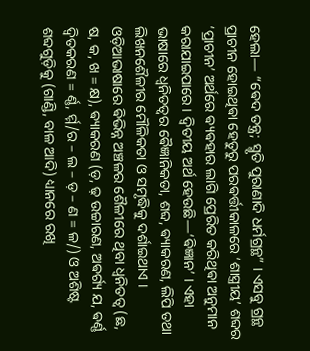ହେଲା— “ଵେଦ ତନ୍ତ୍ର; ସ୍ମୃତି ପୁରାଣାଦି ଧର୍ମଗ୍ରନ୍ଥ” । ଏସବୁ ଗ୍ରନ୍ଥ ପ୍ରାଚୀନ ହୋଇଥିଵା ହେତୁରୁ ପରଵର୍ତ୍ତୀକାଳରେ ‘ଶାସ୍ତ୍ରୀୟ’ ଶବ୍ଦର ‘ପ୍ରାଚୀନ’ ଅର୍ଥରେ ଵ୍ୟଵହାର ଲାଗି ପ୍ରେରିତ କରିଥିଵା ଅନୁମାନ କରାଯାଇପାରେ । ଦ୍ୱିତୀୟ ଅର୍ଥ ହେଉଛି—‘ଵିଜ୍ଞାନ’ । ଏହା ଭାଷାରେ ଧ୍ୱନିତତ୍ୱର ଵୈଜ୍ଞାନିକତା, ଶବ୍ଦ, ଵ୍ୟାକରଣ, ଲିପି ତଥା ଲିଖନଶୈଳୀର ମୌଳିକତା ଓ ସମୃଦ୍ଧିକୁ ଦର୍ଶାଇଥାଏ । ଓଡ଼ିଆଭାଷାରେ ଵିଭିନ୍ନ ଅଞ୍ଚଳର ଶୈଳୀରେ ଥିବା ଧ୍ୱନିତତ୍ୱ (ଛ, ଷ, କ, ଖ = କ୍ଷ), ଵ୍ୟାକରଣ (ଡ଼, ଢ଼ ଉଚ୍ଚାରଣ, ଅଵର୍ଗ୍ୟ ଯ, ଵର୍ଣ୍ଣ ଦ୍ୱିତକରଣ = ର୍ଣ୍ଣ, ର୍ମ୍ମ/ର – ଲ – ଡ଼ – ଣ = ଳ/) ଓ ଅଶିଷ୍ଟ ଶବ୍ଦଗୁଡ଼ିକୁ (ଗାଣ୍ଡି, ବାଳ ଆଦି) ଧ୍ୟାନରେ ରଖି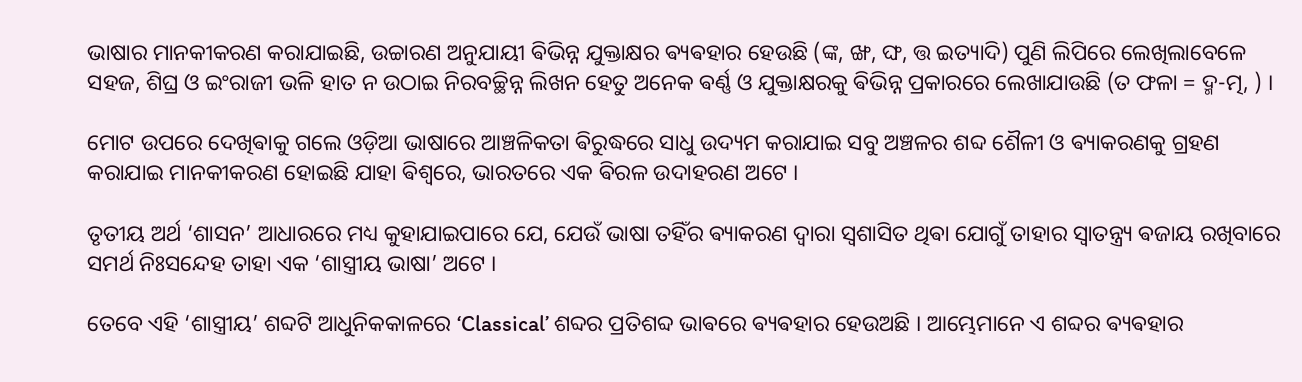ଭାଷାର ମାନକୀକରଣ କରାଯାଇଛି, ଉଚ୍ଚାରଣ ଅନୁଯାୟୀ ଵିଭିନ୍ନ ଯୁକ୍ତାକ୍ଷର ଵ୍ୟଵହାର ହେଉଛି (ଙ୍କ, ଙ୍ଖ, ଙ୍ଘ, ତ୍ତ ଇତ୍ୟାଦି) ପୁଣି ଲିପିରେ ଲେଖିଲାବେଳେ ସହଜ, ଶିଘ୍ର ଓ ଇଂରାଜୀ ଭଳି ହାତ ନ ଉଠାଇ ନିରବଚ୍ଛିନ୍ନ ଲିଖନ ହେତୁ ଅନେକ ଵର୍ଣ୍ଣ ଓ ଯୁକ୍ତାକ୍ଷରକୁ ଵିଭିନ୍ନ ପ୍ରକାରରେ ଲେଖାଯାଉଛି (ତ ଫଳା = ଦ୍ମ-ତ୍ମ, ) ।

ମୋଟ ଉପରେ ଦେଖିଵାକୁ ଗଲେ ଓଡ଼ିଆ ଭାଷାରେ ଆଞ୍ଚଳିକତା ଵିରୁଦ୍ଧରେ ସାଧୁ ଉଦ୍ୟମ କରାଯାଇ ସବୁ ଅଞ୍ଚଳର ଶବ୍ଦ ଶୈଳୀ ଓ ଵ୍ୟାକରଣକୁ ଗ୍ରହଣ କରାଯାଇ ମାନକୀକରଣ ହୋଇଛି ଯାହା ଵିଶ୍ୱରେ, ଭାରତରେ ଏକ ଵିରଳ ଉଦାହରଣ ଅଟେ ।

ତୃତୀୟ ଅର୍ଥ ‘ଶାସନ’ ଆଧାରରେ ମଧ୍ୟ କୁହାଯାଇପାରେ ଯେ, ଯେଉଁ ଭାଷା ତହିଁର ଵ୍ୟାକରଣ ଦ୍ୱାରା ସ୍ୱଶାସିତ ଥିଵା ଯୋଗୁଁ ତାହାର ସ୍ୱାତନ୍ତ୍ର୍ୟ ଵଜାୟ ରଖିବାରେ ସମର୍ଥ ନିଃସନ୍ଦେହ ତାହା ଏକ ‘ଶାସ୍ତ୍ରୀୟ ଭାଷା’ ଅଟେ ।

ତେବେ ଏହି ‘ଶାସ୍ତ୍ରୀୟ’ ଶବ୍ଦଟି ଆଧୁନିକକାଳରେ ‘Classical’ ଶବ୍ଦର ପ୍ରତିଶବ୍ଦ ଭାଵରେ ଵ୍ୟଵହାର ହେଉଅଛି । ଆମ୍ଭେମାନେ ଏ ଶବ୍ଦର ଵ୍ୟଵହାର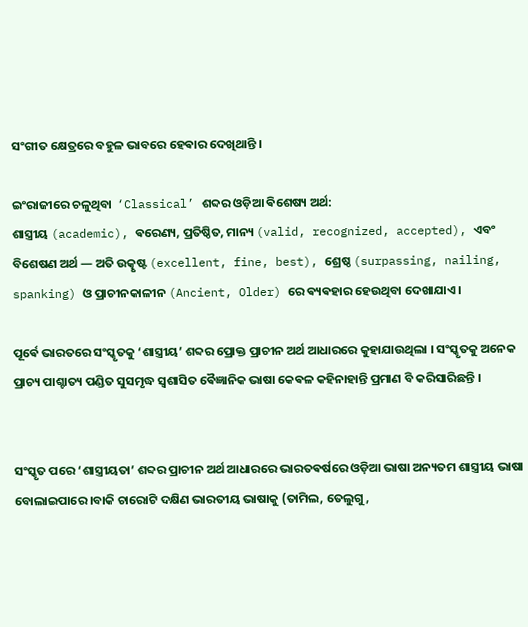ସଂଗୀତ କ୍ଷେତ୍ରରେ ବହୁଳ ଭାବରେ ହେଵାର ଦେଖିଥାନ୍ତି ।

ଇଂରାଜୀରେ ଚଳୁଥିବା  ‘Classical’ ଶବ୍ଦର ଓଡ଼ିଆ ଵିଶେଷ୍ୟ ଅର୍ଥ:
ଶାସ୍ତ୍ରୀୟ (academic), ଵରେଣ୍ୟ, ପ୍ରତିଷ୍ଠିତ, ମାନ୍ୟ (valid, recognized, accepted), ଏବଂ ବିଶେଷଣ ଅର୍ଥ — ଅତି ଉତ୍କୃଷ୍ଟ (excellent, fine, best), ଶ୍ରେଷ୍ଠ (surpassing, nailing, spanking) ଓ ପ୍ରାଚୀନକାଳୀନ (Ancient, Older) ରେ ଵ୍ୟଵହାର ହେଉଥିବା ଦେଖାଯାଏ ।

ପୂର୍ଵେ ଭାରତରେ ସଂସ୍କୃତକୁ ‘ଶାସ୍ତ୍ରୀୟ’ ଶବ୍ଦର ପ୍ରୋକ୍ତ ପ୍ରାଚୀନ ଅର୍ଥ ଆଧାରରେ କୁହାଯାଉଥିଲା । ସଂସ୍କୃତକୁ ଅନେକ ପ୍ରାଚ୍ୟ ପାଶ୍ଚାତ୍ୟ ପଣ୍ଡିତ ସୁସମୃଦ୍ଧ ସ୍ୱଶାସିତ ଵୈଜ୍ଞାନିକ ଭାଷା କେଵଳ କହିନାହାନ୍ତି ପ୍ରମାଣ ବି କରିସାରିଛନ୍ତି ।


ସଂସ୍କୃତ ପରେ ‘ଶାସ୍ତ୍ରୀୟତା’ ଶବ୍ଦର ପ୍ରାଚୀନ ଅର୍ଥ ଆଧାରରେ ଭାରତଵର୍ଷରେ ଓଡ଼ିଆ ଭାଷା ଅନ୍ୟତମ ଶାସ୍ତ୍ରୀୟ ଭାଷା ବୋଲାଇପାରେ ।ବାକି ଚାରୋଟି ଦକ୍ଷିଣ ଭାରତୀୟ ଭାଷାକୁ (ତାମିଲ, ତେଲୁଗୁ,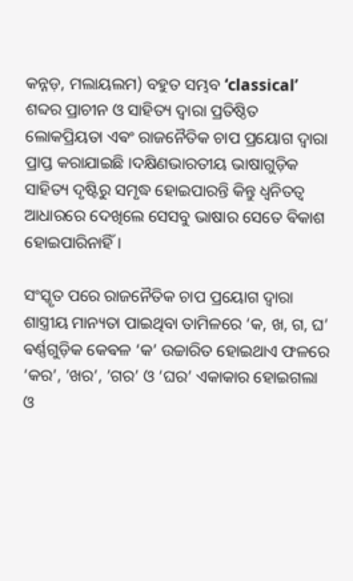କନ୍ନଡ଼, ମଲାୟଲମ) ବହୁତ ସମ୍ଭବ ‘classical’ ଶବ୍ଦର ପ୍ରାଚୀନ ଓ ସାହିତ୍ୟ ଦ୍ୱାରା ପ୍ରତିଷ୍ଠିତ ଲୋକପ୍ରିୟତା ଏଵଂ ରାଜନୈତିକ ଚାପ ପ୍ରୟୋଗ ଦ୍ୱାରା ପ୍ରାପ୍ତ କରାଯାଇଛି ।ଦକ୍ଷିଣଭାରତୀୟ ଭାଷାଗୁଡ଼ିକ ସାହିତ୍ୟ ଦୃଷ୍ଟିରୁ ସମୃଦ୍ଧ ହୋଇପାରନ୍ତି କିନ୍ତୁ ଧ୍ୱନିତତ୍ୱ ଆଧାରରେ ଦେଖିଲେ ସେସବୁ ଭାଷାର ସେତେ ଵିକାଶ ହୋଇପାରିନାହିଁ ।

ସଂସ୍କୃତ ପରେ ରାଜନୈତିକ ଚାପ ପ୍ରୟୋଗ ଦ୍ୱାରା ଶାସ୍ତ୍ରୀୟ ମାନ୍ୟତା ପାଇଥିବା ତାମିଳରେ ‘କ, ଖ, ଗ, ଘ’ ଵର୍ଣ୍ଣଗୁଡ଼ିକ କେଵଳ ‘କ’ ଉଚ୍ଚାରିତ ହୋଇଥାଏ ଫଳରେ ‘କର’, ’ଖର’, ’ଗର’ ଓ ‘ଘର’ ଏକାକାର ହୋଇଗଲା ଓ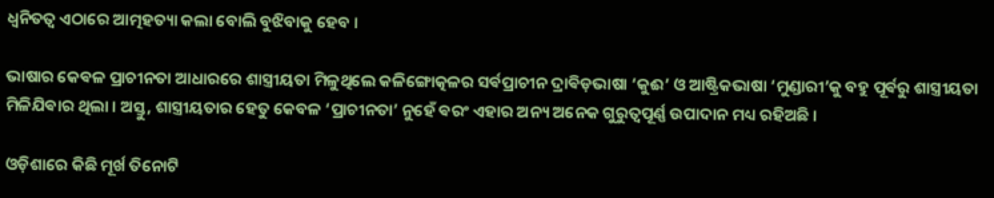ଧ୍ୱନିତତ୍ୱ ଏଠାରେ ଆତ୍ମହତ୍ୟା କଲା ବୋଲି ବୁଝିବାକୁ ହେବ ।

ଭାଷାର କେଵଳ ପ୍ରାଚୀନତା ଆଧାରରେ ଶାସ୍ତ୍ରୀୟତା ମିଳୁଥିଲେ କଳିଙ୍ଗୋତ୍କଳର ସର୍ଵପ୍ରାଚୀନ ଦ୍ରାଵିଡ଼ଭାଷା ‘କୁଈ’ ଓ ଆଷ୍ଟ୍ରିକଭାଷା ‘ମୁଣ୍ଡାରୀ’କୁ ବହୁ ପୂର୍ଵରୁ ଶାସ୍ତ୍ରୀୟତା ମିଳିଯିଵାର ଥିଲା । ଅସ୍ତୁ, ଶାସ୍ତ୍ରୀୟତାର ହେତୁ କେବଳ ‘ପ୍ରାଚୀନତା’ ନୁହେଁ ଵରଂ ଏହାର ଅନ୍ୟ ଅନେକ ଗୁରୁତ୍ୱପୂର୍ଣ୍ଣ ଉପାଦାନ ମଧ୍ୟ ରହିଅଛି ।

ଓଡ଼ିଶାରେ କିଛି ମୂର୍ଖ ତିନୋଟି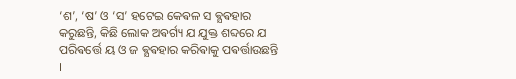‘ଶ’, ‘ଷ’ ଓ ‘ସ’ ହଟେଇ କେଵଳ ସ ଵ୍ଯଵହାର କରୁଛନ୍ତି, କିଛି ଲୋକ ଅଵର୍ଗ୍ୟ ଯ ଯୁକ୍ତ ଶବ୍ଦରେ ଯ ପରିଵର୍ତ୍ତେ ୟ ଓ ଜ ଵ୍ଯଵହାର କରିଵାକୁ ପଵର୍ତ୍ତାଉଛନ୍ତି ।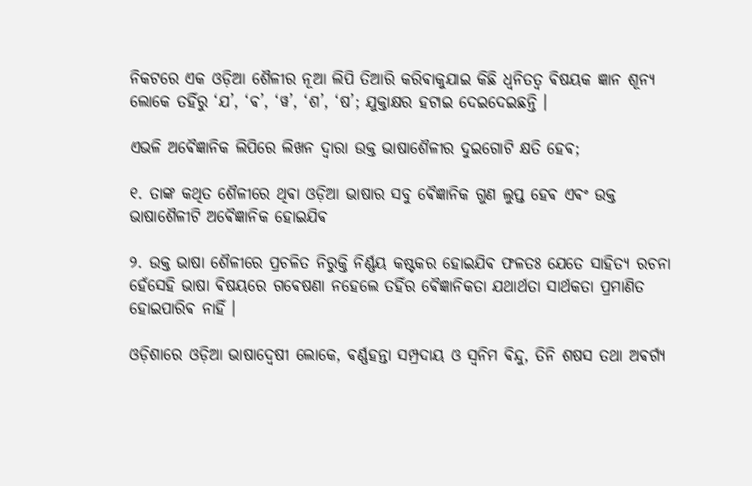ନିକଟରେ ଏକ ଓଡ଼ିଆ ଶୈଳୀର ନୂଆ ଲିପି ତିଆରି କରିଵାକୁଯାଇ କିଛି ଧ୍ଵନିତତ୍ଵ ଵିଷୟକ ଜ୍ଞାନ ଶୂନ୍ୟ ଲୋକେ ତହିଁରୁ ‘ଯ’, ‘ଵ’, ‘ୱ’, ‘ଶ’, ‘ଷ’; ଯୁକ୍ତାକ୍ଷର ହଟାଇ ଦେଇଦେଇଛନ୍ତି ।

ଏଭଳି ଅଵୈଜ୍ଞାନିକ ଲିପିରେ ଲିଖନ ଦ୍ଵାରା ଉକ୍ତ ଭାଷାଶୈଳୀର ଦୁଇଗୋଟି କ୍ଷତି ହେଵ;

୧. ତାଙ୍କ କଥିତ ଶୈଳୀରେ ଥିଵା ଓଡ଼ିଆ ଭାଷାର ସବୁ ଵୈଜ୍ଞାନିକ ଗୁଣ ଲୁପ୍ତ ହେଵ ଏଵଂ ଉକ୍ତ ଭାଷାଶୈଳୀଟି ଅଵୈଜ୍ଞାନିକ ହୋଇଯିଵ

୨. ଉକ୍ତ ଭାଷା ଶୈଳୀରେ ପ୍ରଚଳିତ ନିରୁକ୍ତି ନିର୍ଣ୍ଣୟ କଷ୍ଟକର ହୋଇଯିଵ ଫଳତଃ ଯେତେ ସାହିତ୍ୟ ରଚନା ହେଁସେହି ଭାଷା ଵିଷୟରେ ଗଵେଷଣା ନହେଲେ ତହିଁର ଵୈଜ୍ଞାନିକତା ଯଥାର୍ଥତା ସାର୍ଥକତା ପ୍ରମାଣିତ ହୋଇପାରିଵ ନାହିଁ ।

ଓଡ଼ିଶାରେ ଓଡ଼ିଆ ଭାଷାଦ୍ଵେଷୀ ଲୋକେ, ଵର୍ଣ୍ଣହନ୍ତା ସମ୍ପ୍ରଦାୟ ଓ ସ୍ୱନିମ ଵିନ୍ଦୁ, ତିନି ଶଷସ ତଥା ଅଵର୍ଗ୍ୟ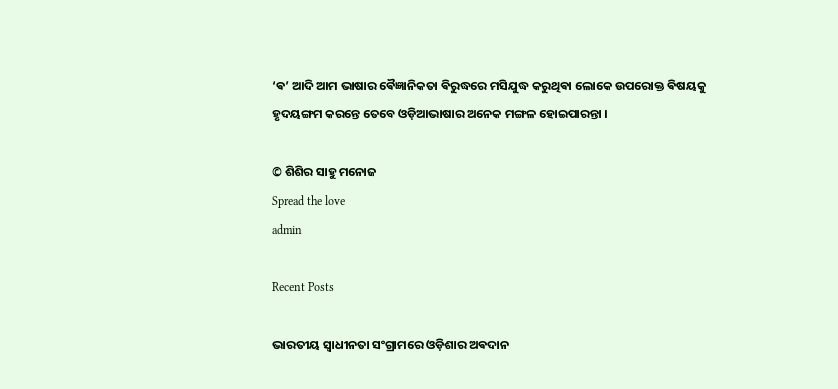‘ଵ’ ଆଦି ଆମ ଭାଷାର ଵୈଜ୍ଞାନିକତା ଵିରୁଦ୍ଧରେ ମସିଯୁଦ୍ଧ କରୁଥିଵା ଲୋକେ ଉପରୋକ୍ତ ଵିଷୟକୁ ହୃଦୟଙ୍ଗମ କରନ୍ତେ ତେବେ ଓଡ଼ିଆଭାଷାର ଅନେକ ମଙ୍ଗଳ ହୋଇପାରନ୍ତା ।

© ଶିଶିର ସାହୁ ମନୋଜ
Spread the love
admin

Recent Posts

ଭାରତୀୟ ସ୍ୱାଧୀନତା ସଂଗ୍ରାମରେ ଓଡ଼ିଶାର ଅଵଦାନ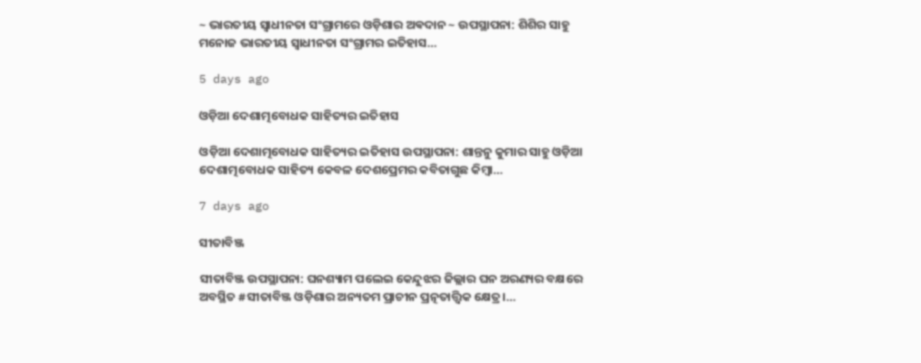~ ଭାରତୀୟ ସ୍ୱାଧୀନତା ସଂଗ୍ରାମରେ ଓଡ଼ିଶାର ଅଵଦାନ ~ ଉପସ୍ଥାପନା: ଶିଶିର ସାହୁ ମନୋଜ ଭାରତୀୟ ସ୍ଵାଧୀନତା ସଂଗ୍ରାମର ଇତିହାସ…

5 days ago

ଓଡ଼ିଆ ଦେଶାତ୍ମବୋଧକ ସାହିତ୍ୟର ଇତିହାସ

ଓଡ଼ିଆ ଦେଶାତ୍ମବୋଧକ ସାହିତ୍ୟର ଇତିହାସ ଉପସ୍ଥାପନା: ଶାନ୍ତନୁ କୁମାର ସାହୁ ଓଡ଼ିଆ ଦେଶାତ୍ମବୋଧକ ସାହିତ୍ୟ କେବଳ ଦେଶପ୍ରେମର କବିତାଗୁଛ କିମ୍ବା…

7 days ago

ସୀତାବିଞ୍ଜ

ସୀତାବିଞ୍ଜ ଉପସ୍ଥାପନା: ଘନଶ୍ୟାମ ପଲେଇ କେନ୍ଦୁଝର ଜିଲ୍ଲାର ଘନ ଅରଣ୍ୟର ବକ୍ଷରେ ଅବସ୍ଥିତ #ସୀତାବିଞ୍ଜ ଓଡ଼ିଶାର ଅନ୍ୟତମ ପ୍ରାଚୀନ ପ୍ରତ୍ନତାତ୍ତ୍ୱିକ କ୍ଷେତ୍ର।…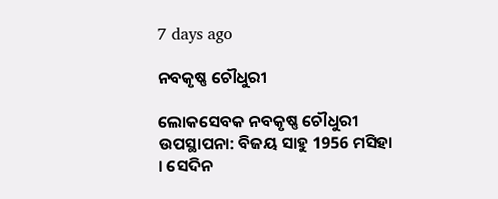7 days ago

ନବକୃଷ୍ଣ ଚୌଧୁରୀ

ଲୋକସେବକ ନବକୃଷ୍ଣ ଚୌଧୁରୀ  ଉପସ୍ଥାପନା: ବିଜୟ ସାହୁ 1956 ମସିହା । ସେଦିନ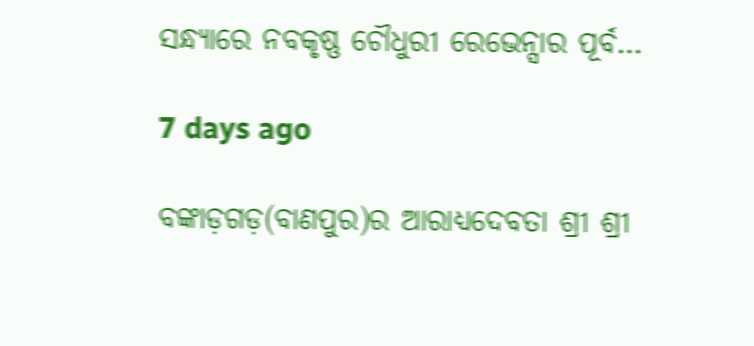ସନ୍ଧ୍ୟାରେ ନବକୃଷ୍ଣ ଚୌଧୁରୀ ରେଭେନ୍ସାର ପୂର୍ବ…

7 days ago

ବଙ୍କାଡ଼ଗଡ଼(ବାଣପୁର)ର ଆରାଧ୍ୟଦେବତା ଶ୍ରୀ ଶ୍ରୀ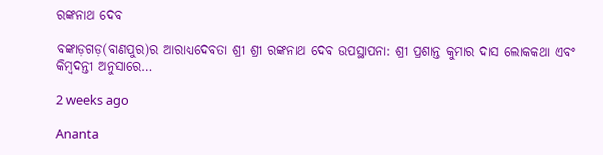ରଙ୍କନାଥ ଦେବ

ବଙ୍କାଡ଼ଗଡ଼(ବାଣପୁର)ର ଆରାଧ୍ୟଦେବତା ଶ୍ରୀ ଶ୍ରୀ ରଙ୍କନାଥ ଦେବ ଉପସ୍ଥାପନା: ଶ୍ରୀ ପ୍ରଶାନ୍ତ କୁମାର ଦାସ ଲୋକକଥା ଏବଂ କିମ୍ବଦନ୍ତୀ ଅନୁସାରେ…

2 weeks ago

Ananta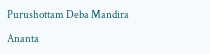Purushottam Deba Mandira

Ananta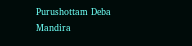Purushottam Deba Mandira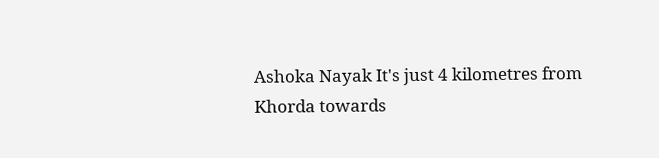Ashoka Nayak It's just 4 kilometres from Khorda towards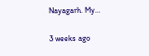Nayagarh. My…

3 weeks ago